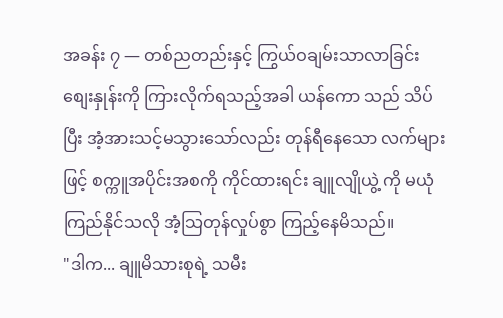အခန်း ၇ — တစ်ညတည်းနှင့် ကြွယ်ဝချမ်းသာလာခြင်း
စျေးနှုန်းကို ကြားလိုက်ရသည့်အခါ ယန်ကော သည် သိပ်ပြီး အံ့အားသင့်မသွားသော်လည်း တုန်ရီနေသော လက်များဖြင့် စက္ကူအပိုင်းအစကို ကိုင်ထားရင်း ချူလျိုယွဲ့ ကို မယုံကြည်နိုင်သလို အံ့သြတုန်လှုပ်စွာ ကြည့်နေမိသည်။
"ဒါက... ချူမိသားစုရဲ့ သမီး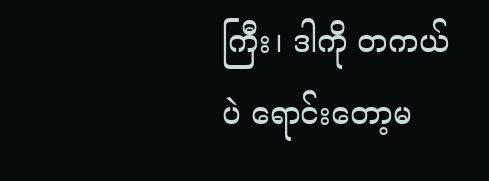ကြီး၊ ဒါကို တကယ်ပဲ ရောင်းတော့မ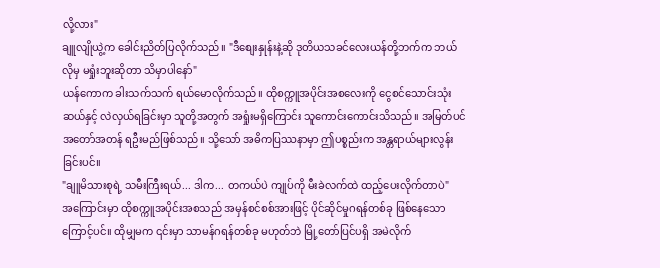လို့လား"
ချူလျိုယွဲ့က ခေါင်းညိတ်ပြလိုက်သည်။ "ဒီစျေးနှုန်းနဲ့ဆို ဒုတိယသခင်လေးယန်တို့ဘက်က ဘယ်လိုမှ မရှုံးဘူးဆိုတာ သိမှာပါနော်"
ယန်ကောက ခါးသက်သက် ရယ်မောလိုက်သည်။ ထိုစက္ကူအပိုင်းအစလေးကို ငွေစင်သောင်းသုံးဆယ်နှင့် လဲလှယ်ရခြင်းမှာ သူတို့အတွက် အရှုံးမရှိကြောင်း သူကောင်းကောင်းသိသည်။ အမြတ်ပင် အတော်အတန် ရဦးမည်ဖြစ်သည်။ သို့သော် အဓိကပြဿနာမှာ ဤပစ္စည်းက အန္တရာယ်များလွန်းခြင်းပင်။
"ချူမိသားစုရဲ့ သမီးကြီးရယ်... ဒါက... တကယ်ပဲ ကျုပ်ကို မီးခဲလက်ထဲ ထည့်ပေးလိုက်တာပဲ"
အကြောင်းမှာ ထိုစက္ကူအပိုင်းအစသည် အမှန်စင်စစ်အားဖြင့် ပိုင်ဆိုင်မှုဂရန်တစ်ခု ဖြစ်နေသောကြောင့်ပင်။ ထိုမျှမက ၎င်းမှာ သာမန်ဂရန်တစ်ခု မဟုတ်ဘဲ မြို့တော်ပြင်ပရှိ အမဲလိုက်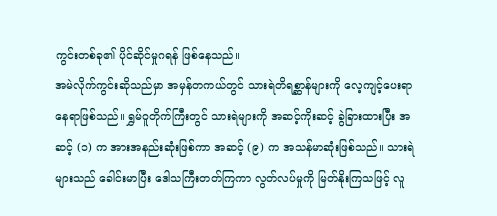ကွင်းတစ်ခု၏ ပိုင်ဆိုင်မှုဂရန် ဖြစ်နေသည်။
အမဲလိုက်ကွင်းဆိုသည်မှာ အမှန်တကယ်တွင် သားရဲတိရစ္ဆာန်များကို လေ့ကျင့်ပေးရာ နေရာဖြစ်သည်။ ရွှမ်ဝူတိုက်ကြီးတွင် သားရဲများကို အဆင့်ကိုးဆင့် ခွဲခြားထားပြီး အဆင့် (၁) က အားအနည်းဆုံးဖြစ်ကာ အဆင့် (၉) က အသန်မာဆုံးဖြစ်သည်။ သားရဲများသည် ခေါင်းမာပြီး ဒေါသကြီးတတ်ကြကာ လွတ်လပ်မှုကို မြတ်နိုးကြသဖြင့် လူ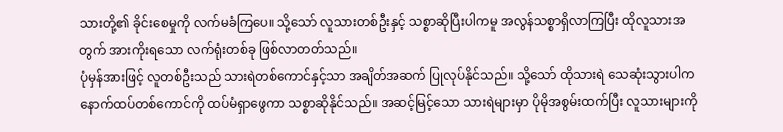သားတို့၏ ခိုင်းစေမှုကို လက်မခံကြပေ။ သို့သော် လူသားတစ်ဦးနှင့် သစ္စာဆိုပြီးပါကမူ အလွန်သစ္စာရှိလာကြပြီး ထိုလူသားအတွက် အားကိုးရသော လက်ရုံးတစ်ခု ဖြစ်လာတတ်သည်။
ပုံမှန်အားဖြင့် လူတစ်ဦးသည် သားရဲတစ်ကောင်နှင့်သာ အချိတ်အဆက် ပြုလုပ်နိုင်သည်။ သို့သော် ထိုသားရဲ သေဆုံးသွားပါက နောက်ထပ်တစ်ကောင်ကို ထပ်မံရှာဖွေကာ သစ္စာဆိုနိုင်သည်။ အဆင့်မြင့်သော သားရဲများမှာ ပိုမိုအစွမ်းထက်ပြီး လူသားများကို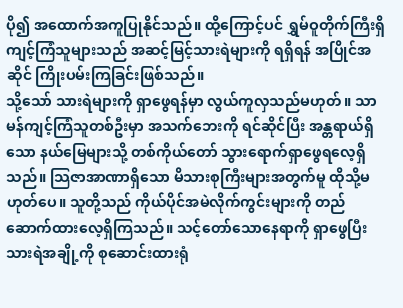ပို၍ အထောက်အကူပြုနိုင်သည်။ ထို့ကြောင့်ပင် ရွှမ်ဝူတိုက်ကြီးရှိ ကျင့်ကြံသူများသည် အဆင့်မြင့်သားရဲများကို ရရှိရန် အပြိုင်အဆိုင် ကြိုးပမ်းကြခြင်းဖြစ်သည်။
သို့သော် သားရဲများကို ရှာဖွေရန်မှာ လွယ်ကူလှသည်မဟုတ်။ သာမန်ကျင့်ကြံသူတစ်ဦးမှာ အသက်ဘေးကို ရင်ဆိုင်ပြီး အန္တရာယ်ရှိသော နယ်မြေများသို့ တစ်ကိုယ်တော် သွားရောက်ရှာဖွေရလေ့ရှိသည်။ သြဇာအာဏာရှိသော မိသားစုကြီးများအတွက်မူ ထိုသို့မဟုတ်ပေ။ သူတို့သည် ကိုယ်ပိုင်အမဲလိုက်ကွင်းများကို တည်ဆောက်ထားလေ့ရှိကြသည်။ သင့်တော်သောနေရာကို ရှာဖွေပြီး သားရဲအချို့ကို စုဆောင်းထားရုံ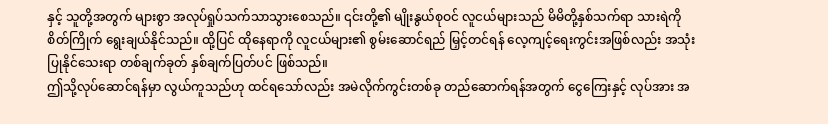နှင့် သူတို့အတွက် များစွာ အလုပ်ရှုပ်သက်သာသွားစေသည်။ ၎င်းတို့၏ မျိုးနွယ်စုဝင် လူငယ်များသည် မိမိတို့နှစ်သက်ရာ သားရဲကို စိတ်ကြိုက် ရွေးချယ်နိုင်သည်။ ထို့ပြင် ထိုနေရာကို လူငယ်များ၏ စွမ်းဆောင်ရည် မြှင့်တင်ရန် လေ့ကျင့်ရေးကွင်းအဖြစ်လည်း အသုံးပြုနိုင်သေးရာ တစ်ချက်ခုတ် နှစ်ချက်ပြတ်ပင် ဖြစ်သည်။
ဤသို့လုပ်ဆောင်ရန်မှာ လွယ်ကူသည်ဟု ထင်ရသော်လည်း အမဲလိုက်ကွင်းတစ်ခု တည်ဆောက်ရန်အတွက် ငွေကြေးနှင့် လုပ်အား အ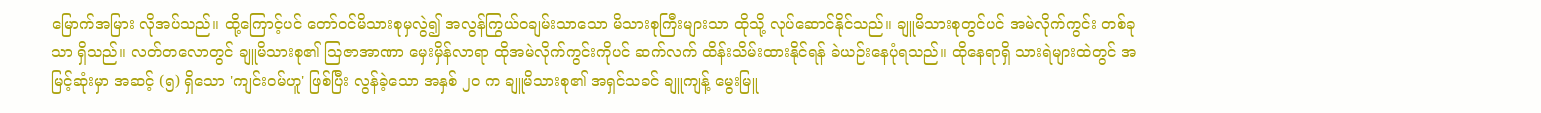မြောက်အမြား လိုအပ်သည်။ ထို့ကြောင့်ပင် တော်ဝင်မိသားစုမှလွဲ၍ အလွန်ကြွယ်ဝချမ်းသာသော မိသားစုကြီးများသာ ထိုသို့ လုပ်ဆောင်နိုင်သည်။ ချူမိသားစုတွင်ပင် အမဲလိုက်ကွင်း တစ်ခုသာ ရှိသည်။ လတ်တလောတွင် ချူမိသားစု၏ သြဇာအာဏာ မှေးမှိန်လာရာ ထိုအမဲလိုက်ကွင်းကိုပင် ဆက်လက် ထိန်းသိမ်းထားနိုင်ရန် ခဲယဉ်းနေပုံရသည်။ ထိုနေရာရှိ သားရဲများထဲတွင် အမြင့်ဆုံးမှာ အဆင့် (၅) ရှိသော 'ကျင်းဝမ်ဟူ' ဖြစ်ပြီး လွန်ခဲ့သော အနှစ် ၂၀ က ချူမိသားစု၏ အရှင်သခင် ချူကျန့် မွေးမြူ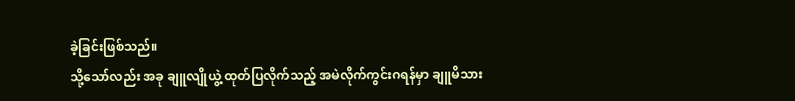ခဲ့ခြင်းဖြစ်သည်။
သို့သော်လည်း အခု ချူလျိုယွဲ့ ထုတ်ပြလိုက်သည့် အမဲလိုက်ကွင်းဂရန်မှာ ချူမိသား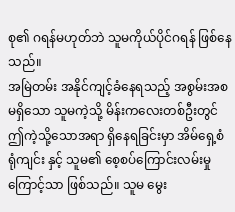စု၏ ဂရန်မဟုတ်ဘဲ သူမကိုယ်ပိုင်ဂရန် ဖြစ်နေသည်။
အမြဲတမ်း အနိုင်ကျင့်ခံနေရသည့် အစွမ်းအစမရှိသော သူမကဲ့သို့ မိန်းကလေးတစ်ဦးတွင် ဤကဲ့သို့သောအရာ ရှိနေရခြင်းမှာ အိမ်ရှေ့စံ ရုံကျင်း နှင့် သူမ၏ စေ့စပ်ကြောင်းလမ်းမှုကြောင့်သာ ဖြစ်သည်။ သူမ မွေး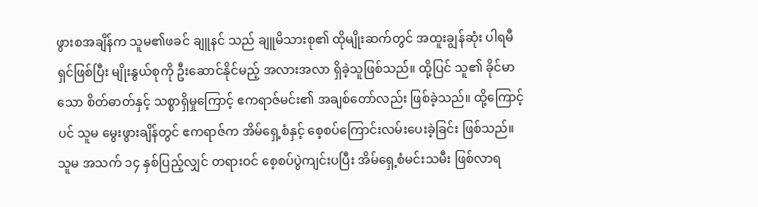ဖွားစအချိန်က သူမ၏ဖခင် ချူနင် သည် ချူမိသားစု၏ ထိုမျိုးဆက်တွင် အထူးချွန်ဆုံး ပါရမီရှင်ဖြစ်ပြီး မျိုးနွယ်စုကို ဦးဆောင်နိုင်မည့် အလားအလာ ရှိခဲ့သူဖြစ်သည်။ ထို့ပြင် သူ၏ ခိုင်မာသော စိတ်ဓာတ်နှင့် သစ္စာရှိမှုကြောင့် ဧကရာဇ်မင်း၏ အချစ်တော်လည်း ဖြစ်ခဲ့သည်။ ထို့ကြောင့်ပင် သူမ မွေးဖွားချိန်တွင် ဧကရာဇ်က အိမ်ရှေ့စံနှင့် စေ့စပ်ကြောင်းလမ်းပေးခဲ့ခြင်း ဖြစ်သည်။ သူမ အသက် ၁၄ နှစ်ပြည့်လျှင် တရားဝင် စေ့စပ်ပွဲကျင်းပပြီး အိမ်ရှေ့စံမင်းသမီး ဖြစ်လာရ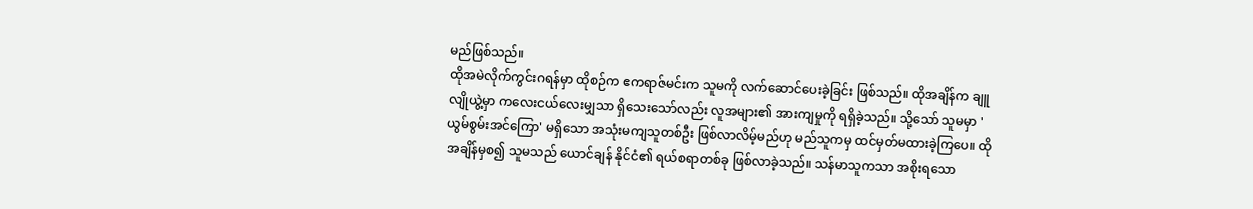မည်ဖြစ်သည်။
ထိုအမဲလိုက်ကွင်းဂရန်မှာ ထိုစဉ်က ဧကရာဇ်မင်းက သူမကို လက်ဆောင်ပေးခဲ့ခြင်း ဖြစ်သည်။ ထိုအချိန်က ချူလျိုယွဲ့မှာ ကလေးငယ်လေးမျှသာ ရှိသေးသော်လည်း လူအများ၏ အားကျမှုကို ရရှိခဲ့သည်။ သို့သော် သူမမှာ 'ယွမ်စွမ်းအင်ကြော' မရှိသော အသုံးမကျသူတစ်ဦး ဖြစ်လာလိမ့်မည်ဟု မည်သူကမှ ထင်မှတ်မထားခဲ့ကြပေ။ ထိုအချိန်မှစ၍ သူမသည် ယောင်ချန် နိုင်ငံ၏ ရယ်စရာတစ်ခု ဖြစ်လာခဲ့သည်။ သန်မာသူကသာ အစိုးရသော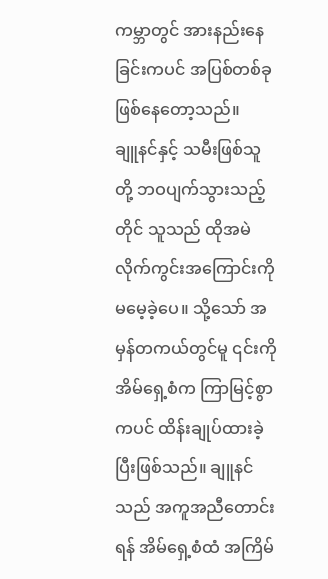ကမ္ဘာတွင် အားနည်းနေခြင်းကပင် အပြစ်တစ်ခု ဖြစ်နေတော့သည်။
ချူနင်နှင့် သမီးဖြစ်သူတို့ ဘဝပျက်သွားသည့်တိုင် သူသည် ထိုအမဲလိုက်ကွင်းအကြောင်းကို မမေ့ခဲ့ပေ။ သို့သော် အမှန်တကယ်တွင်မူ ၎င်းကို အိမ်ရှေ့စံက ကြာမြင့်စွာကပင် ထိန်းချုပ်ထားခဲ့ပြီးဖြစ်သည်။ ချူနင်သည် အကူအညီတောင်းရန် အိမ်ရှေ့စံထံ အကြိမ်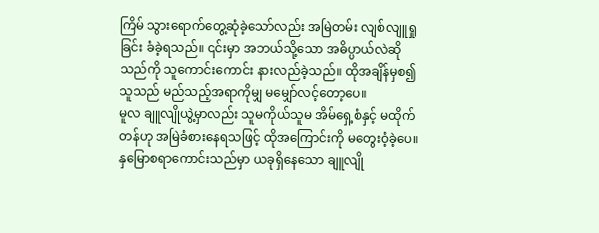ကြိမ် သွားရောက်တွေ့ဆုံခဲ့သော်လည်း အမြဲတမ်း လျစ်လျူရှုခြင်း ခံခဲ့ရသည်။ ၎င်းမှာ အဘယ်သို့သော အဓိပ္ပာယ်လဲဆိုသည်ကို သူကောင်းကောင်း နားလည်ခဲ့သည်။ ထိုအချိန်မှစ၍ သူသည် မည်သည့်အရာကိုမျှ မမျှော်လင့်တော့ပေ။
မူလ ချူလျိုယွဲ့မှာလည်း သူမကိုယ်သူမ အိမ်ရှေ့စံနှင့် မထိုက်တန်ဟု အမြဲခံစားနေရသဖြင့် ထိုအကြောင်းကို မတွေးဝံ့ခဲ့ပေ။ နှမြောစရာကောင်းသည်မှာ ယခုရှိနေသော ချူလျို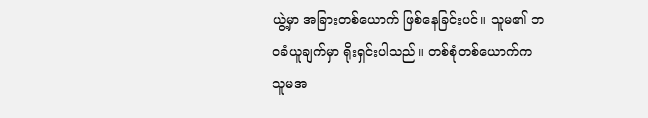ယွဲ့မှာ အခြားတစ်ယောက် ဖြစ်နေခြင်းပင်။ သူမ၏ ဘဝခံယူချက်မှာ ရိုးရှင်းပါသည်။ တစ်စုံတစ်ယောက်က သူမအ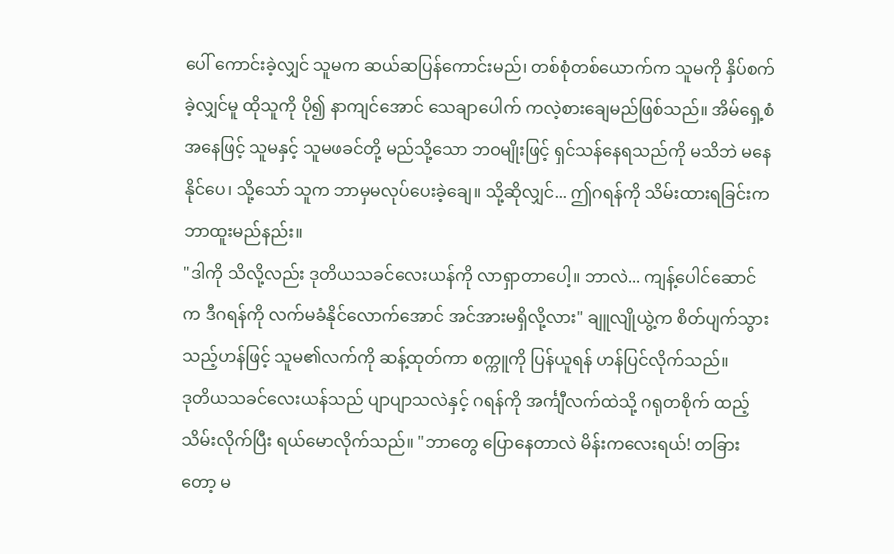ပေါ် ကောင်းခဲ့လျှင် သူမက ဆယ်ဆပြန်ကောင်းမည်၊ တစ်စုံတစ်ယောက်က သူမကို နှိပ်စက်ခဲ့လျှင်မူ ထိုသူကို ပို၍ နာကျင်အောင် သေချာပေါက် ကလဲ့စားချေမည်ဖြစ်သည်။ အိမ်ရှေ့စံအနေဖြင့် သူမနှင့် သူမဖခင်တို့ မည်သို့သော ဘဝမျိုးဖြင့် ရှင်သန်နေရသည်ကို မသိဘဲ မနေနိုင်ပေ၊ သို့သော် သူက ဘာမှမလုပ်ပေးခဲ့ချေ။ သို့ဆိုလျှင်... ဤဂရန်ကို သိမ်းထားရခြင်းက ဘာထူးမည်နည်း။
"ဒါကို သိလို့လည်း ဒုတိယသခင်လေးယန်ကို လာရှာတာပေါ့။ ဘာလဲ... ကျန့်ပေါင်ဆောင် က ဒီဂရန်ကို လက်မခံနိုင်လောက်အောင် အင်အားမရှိလို့လား" ချူလျိုယွဲ့က စိတ်ပျက်သွားသည့်ဟန်ဖြင့် သူမ၏လက်ကို ဆန့်ထုတ်ကာ စက္ကူကို ပြန်ယူရန် ဟန်ပြင်လိုက်သည်။
ဒုတိယသခင်လေးယန်သည် ပျာပျာသလဲနှင့် ဂရန်ကို အင်္ကျီလက်ထဲသို့ ဂရုတစိုက် ထည့်သိမ်းလိုက်ပြီး ရယ်မောလိုက်သည်။ "ဘာတွေ ပြောနေတာလဲ မိန်းကလေးရယ်! တခြားတော့ မ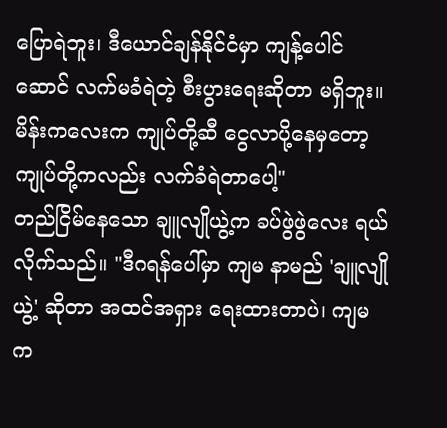ပြောရဲဘူး၊ ဒီယောင်ချန်နိုင်ငံမှာ ကျန့်ပေါင်ဆောင် လက်မခံရဲတဲ့ စီးပွားရေးဆိုတာ မရှိဘူး။ မိန်းကလေးက ကျုပ်တို့ဆီ ငွေလာပို့နေမှတော့ ကျုပ်တို့ကလည်း လက်ခံရဲတာပေါ့"
တည်ငြိမ်နေသော ချူလျိုယွဲ့က ခပ်ဖွဲဖွဲလေး ရယ်လိုက်သည်။ "ဒီဂရန်ပေါ်မှာ ကျမ နာမည် 'ချူလျိုယွဲ့' ဆိုတာ အထင်အရှား ရေးထားတာပဲ၊ ကျမက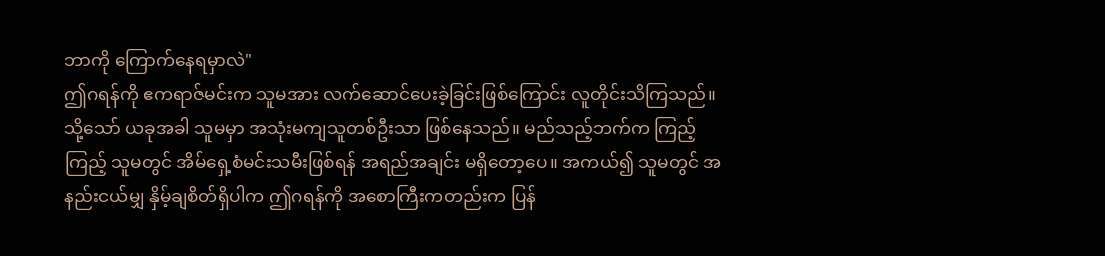ဘာကို ကြောက်နေရမှာလဲ"
ဤဂရန်ကို ဧကရာဇ်မင်းက သူမအား လက်ဆောင်ပေးခဲ့ခြင်းဖြစ်ကြောင်း လူတိုင်းသိကြသည်။ သို့သော် ယခုအခါ သူမမှာ အသုံးမကျသူတစ်ဦးသာ ဖြစ်နေသည်။ မည်သည့်ဘက်က ကြည့်ကြည့် သူမတွင် အိမ်ရှေ့စံမင်းသမီးဖြစ်ရန် အရည်အချင်း မရှိတော့ပေ။ အကယ်၍ သူမတွင် အနည်းငယ်မျှ နှိမ့်ချစိတ်ရှိပါက ဤဂရန်ကို အစောကြီးကတည်းက ပြန်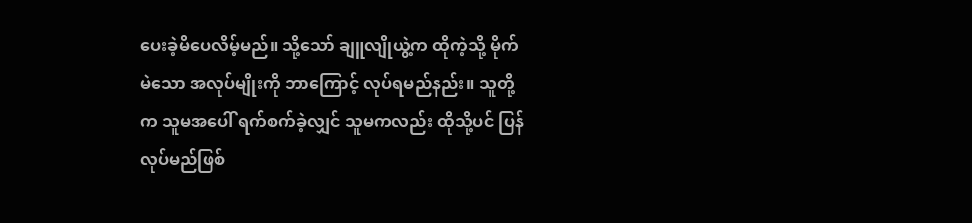ပေးခဲ့မိပေလိမ့်မည်။ သို့သော် ချူလျိုယွဲ့က ထိုကဲ့သို့ မိုက်မဲသော အလုပ်မျိုးကို ဘာကြောင့် လုပ်ရမည်နည်း။ သူတို့က သူမအပေါ် ရက်စက်ခဲ့လျှင် သူမကလည်း ထိုသို့ပင် ပြန်လုပ်မည်ဖြစ်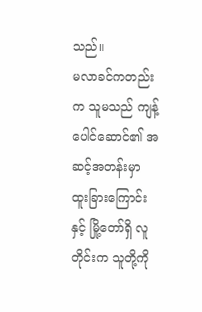သည်။
မလာခင်ကတည်းက သူမသည် ကျန့်ပေါင်ဆောင်၏ အဆင့်အတန်းမှာ ထူးခြားကြောင်းနှင့် မြို့တော်ရှိ လူတိုင်းက သူတို့ကို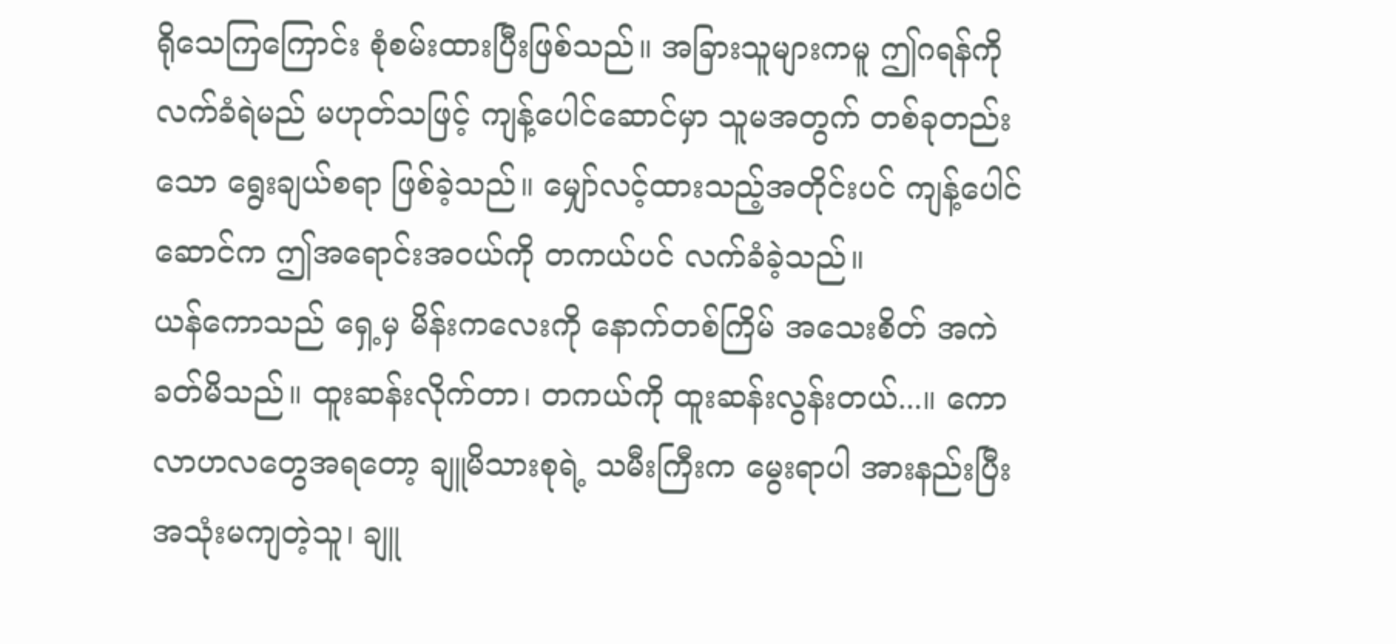ရိုသေကြကြောင်း စုံစမ်းထားပြီးဖြစ်သည်။ အခြားသူများကမူ ဤဂရန်ကို လက်ခံရဲမည် မဟုတ်သဖြင့် ကျန့်ပေါင်ဆောင်မှာ သူမအတွက် တစ်ခုတည်းသော ရွေးချယ်စရာ ဖြစ်ခဲ့သည်။ မျှော်လင့်ထားသည့်အတိုင်းပင် ကျန့်ပေါင်ဆောင်က ဤအရောင်းအဝယ်ကို တကယ်ပင် လက်ခံခဲ့သည်။
ယန်ကောသည် ရှေ့မှ မိန်းကလေးကို နောက်တစ်ကြိမ် အသေးစိတ် အကဲခတ်မိသည်။ ထူးဆန်းလိုက်တာ၊ တကယ်ကို ထူးဆန်းလွန်းတယ်...။ ကောလာဟလတွေအရတော့ ချူမိသားစုရဲ့ သမီးကြီးက မွေးရာပါ အားနည်းပြီး အသုံးမကျတဲ့သူ၊ ချူ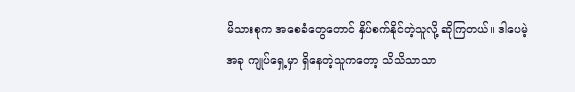မိသားစုက အစေခံတွေတောင် နှိပ်စက်နိုင်တဲ့သူလို့ ဆိုကြတယ်။ ဒါပေမဲ့ အခု ကျုပ်ရှေ့မှာ ရှိနေတဲ့သူကတော့ သိသိသာသာ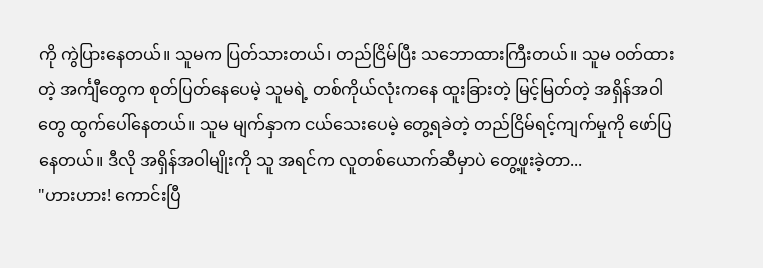ကို ကွဲပြားနေတယ်။ သူမက ပြတ်သားတယ်၊ တည်ငြိမ်ပြီး သဘောထားကြီးတယ်။ သူမ ဝတ်ထားတဲ့ အင်္ကျီတွေက စုတ်ပြတ်နေပေမဲ့ သူမရဲ့ တစ်ကိုယ်လုံးကနေ ထူးခြားတဲ့ မြင့်မြတ်တဲ့ အရှိန်အဝါတွေ ထွက်ပေါ်နေတယ်။ သူမ မျက်နှာက ငယ်သေးပေမဲ့ တွေ့ရခဲတဲ့ တည်ငြိမ်ရင့်ကျက်မှုကို ဖော်ပြနေတယ်။ ဒီလို အရှိန်အဝါမျိုးကို သူ အရင်က လူတစ်ယောက်ဆီမှာပဲ တွေ့ဖူးခဲ့တာ...
"ဟားဟား! ကောင်းပြီ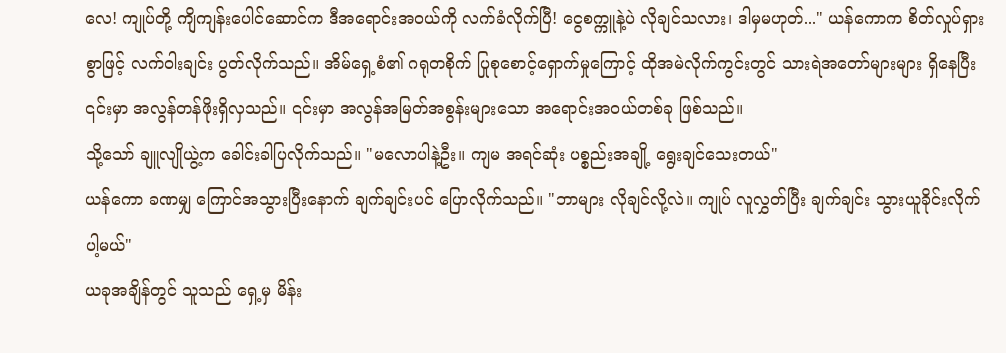လေ! ကျုပ်တို့ ကျိကျန်းပေါင်ဆောင်က ဒီအရောင်းအဝယ်ကို လက်ခံလိုက်ပြီ! ငွေစက္ကူနဲ့ပဲ လိုချင်သလား၊ ဒါမှမဟုတ်..." ယန်ကောက စိတ်လှုပ်ရှားစွာဖြင့် လက်ဝါးချင်း ပွတ်လိုက်သည်။ အိမ်ရှေ့စံ၏ ဂရုတစိုက် ပြုစုစောင့်ရှောက်မှုကြောင့် ထိုအမဲလိုက်ကွင်းတွင် သားရဲအတော်များများ ရှိနေပြီး ၎င်းမှာ အလွန်တန်ဖိုးရှိလှသည်။ ၎င်းမှာ အလွန်အမြတ်အစွန်းများသော အရောင်းအဝယ်တစ်ခု ဖြစ်သည်။
သို့သော် ချူလျိုယွဲ့က ခေါင်းခါပြလိုက်သည်။ "မလောပါနဲ့ဦး။ ကျမ အရင်ဆုံး ပစ္စည်းအချို့ ရွေးချင်သေးတယ်"
ယန်ကော ခဏမျှ ကြောင်အသွားပြီးနောက် ချက်ချင်းပင် ပြောလိုက်သည်။ "ဘာများ လိုချင်လို့လဲ။ ကျုပ် လူလွှတ်ပြီး ချက်ချင်း သွားယူခိုင်းလိုက်ပါ့မယ်"
ယခုအချိန်တွင် သူသည် ရှေ့မှ မိန်း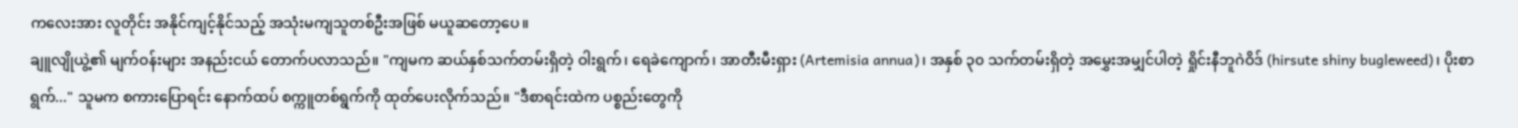ကလေးအား လူတိုင်း အနိုင်ကျင့်နိုင်သည့် အသုံးမကျသူတစ်ဦးအဖြစ် မယူဆတော့ပေ။
ချူလျိုယွဲ့၏ မျက်ဝန်းများ အနည်းငယ် တောက်ပလာသည်။ "ကျမက ဆယ်နှစ်သက်တမ်းရှိတဲ့ ဝါးရွက်၊ ရေခဲကျောက်၊ အာတီးမီးရှား (Artemisia annua)၊ အနှစ် ၃၀ သက်တမ်းရှိတဲ့ အမွှေးအမျှင်ပါတဲ့ ရှိုင်းနီဘူဂဲဝိဒ် (hirsute shiny bugleweed)၊ ပိုးစာရွက်..." သူမက စကားပြောရင်း နောက်ထပ် စက္ကူတစ်ရွက်ကို ထုတ်ပေးလိုက်သည်။ "ဒီစာရင်းထဲက ပစ္စည်းတွေကို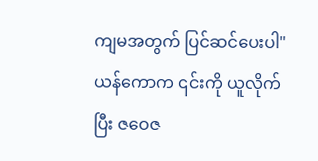ကျမအတွက် ပြင်ဆင်ပေးပါ"
ယန်ကောက ၎င်းကို ယူလိုက်ပြီး ဇဝေဇ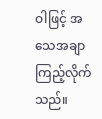ဝါဖြင့် အသေအချာ ကြည့်လိုက်သည်။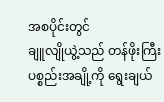အစပိုင်းတွင်
ချူလျိုယွဲ့သည် တန်ဖိုးကြီးပစ္စည်းအချို့ကို ရွေးချယ်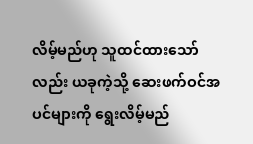လိမ့်မည်ဟု သူထင်ထားသော်လည်း ယခုကဲ့သို့ ဆေးဖက်ဝင်အပင်များကို ရွေးလိမ့်မည်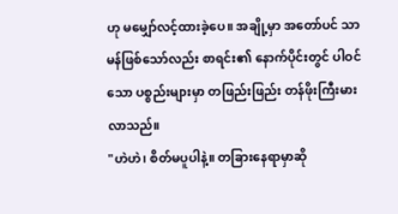ဟု မမျှော်လင့်ထားခဲ့ပေ။ အချို့မှာ အတော်ပင် သာမန်ဖြစ်သော်လည်း စာရင်း၏ နောက်ပိုင်းတွင် ပါဝင်သော ပစ္စည်းများမှာ တဖြည်းဖြည်း တန်ဖိုးကြီးမားလာသည်။
"ဟဲဟဲ၊ စိတ်မပူပါနဲ့။ တခြားနေရာမှာဆို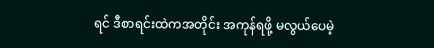ရင် ဒီစာရင်းထဲကအတိုင်း အကုန်ရဖို့ မလွယ်ပေမဲ့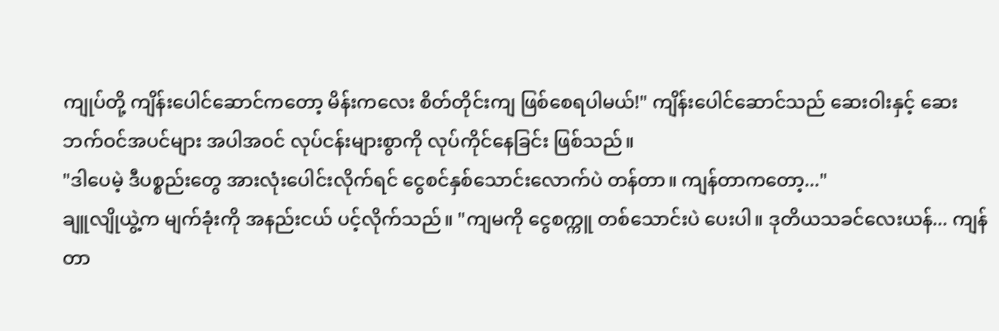ကျုပ်တို့ ကျိန်းပေါင်ဆောင်ကတော့ မိန်းကလေး စိတ်တိုင်းကျ ဖြစ်စေရပါမယ်!" ကျိန်းပေါင်ဆောင်သည် ဆေးဝါးနှင့် ဆေးဘက်ဝင်အပင်များ အပါအဝင် လုပ်ငန်းများစွာကို လုပ်ကိုင်နေခြင်း ဖြစ်သည်။
"ဒါပေမဲ့ ဒီပစ္စည်းတွေ အားလုံးပေါင်းလိုက်ရင် ငွေစင်နှစ်သောင်းလောက်ပဲ တန်တာ။ ကျန်တာကတော့..."
ချူလျိုယွဲ့က မျက်ခုံးကို အနည်းငယ် ပင့်လိုက်သည်။ "ကျမကို ငွေစက္ကူ တစ်သောင်းပဲ ပေးပါ။ ဒုတိယသခင်လေးယန်... ကျန်တာ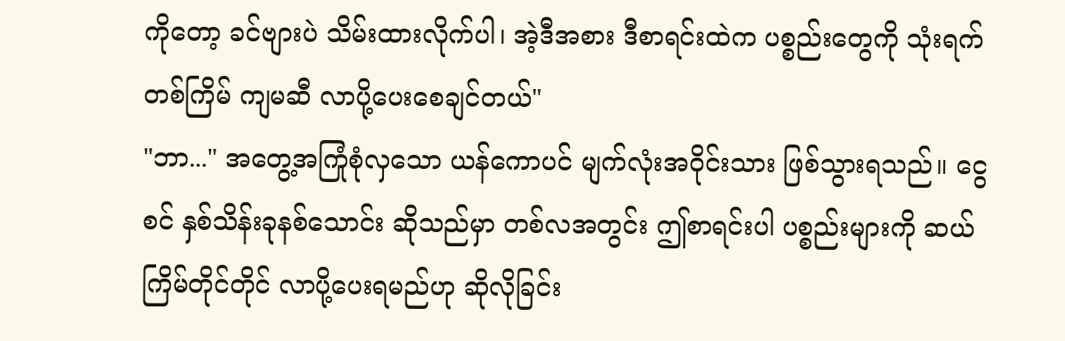ကိုတော့ ခင်ဗျားပဲ သိမ်းထားလိုက်ပါ၊ အဲ့ဒီအစား ဒီစာရင်းထဲက ပစ္စည်းတွေကို သုံးရက်တစ်ကြိမ် ကျမဆီ လာပို့ပေးစေချင်တယ်"
"ဘာ..." အတွေ့အကြုံစုံလှသော ယန်ကောပင် မျက်လုံးအဝိုင်းသား ဖြစ်သွားရသည်။ ငွေစင် နှစ်သိန်းခုနစ်သောင်း ဆိုသည်မှာ တစ်လအတွင်း ဤစာရင်းပါ ပစ္စည်းများကို ဆယ်ကြိမ်တိုင်တိုင် လာပို့ပေးရမည်ဟု ဆိုလိုခြင်း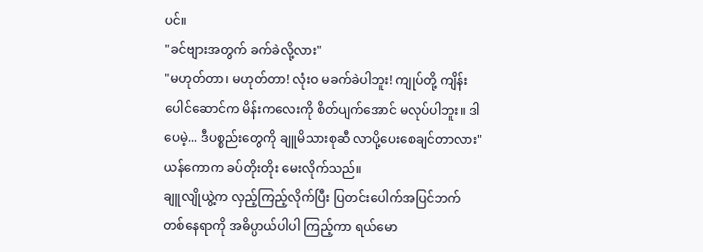ပင်။
"ခင်ဗျားအတွက် ခက်ခဲလို့လား"
"မဟုတ်တာ၊ မဟုတ်တာ! လုံးဝ မခက်ခဲပါဘူး! ကျုပ်တို့ ကျိန်းပေါင်ဆောင်က မိန်းကလေးကို စိတ်ပျက်အောင် မလုပ်ပါဘူး။ ဒါပေမဲ့... ဒီပစ္စည်းတွေကို ချူမိသားစုဆီ လာပို့ပေးစေချင်တာလား" ယန်ကောက ခပ်တိုးတိုး မေးလိုက်သည်။
ချူလျိုယွဲ့က လှည့်ကြည့်လိုက်ပြီး ပြတင်းပေါက်အပြင်ဘက် တစ်နေရာကို အဓိပ္ပာယ်ပါပါ ကြည့်ကာ ရယ်မော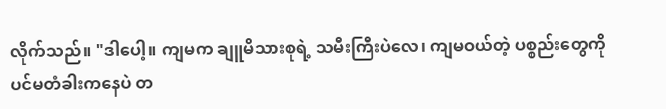လိုက်သည်။ "ဒါပေါ့။ ကျမက ချူမိသားစုရဲ့ သမီးကြီးပဲလေ၊ ကျမဝယ်တဲ့ ပစ္စည်းတွေကို ပင်မတံခါးကနေပဲ တ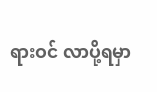ရားဝင် လာပို့ရမှာ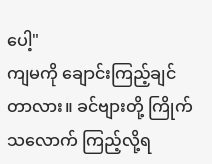ပေါ့"
ကျမကို ချောင်းကြည့်ချင်တာလား။ ခင်ဗျားတို့ ကြိုက်သလောက် ကြည့်လို့ရ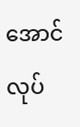အောင် လုပ်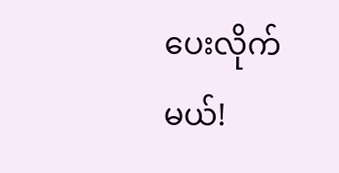ပေးလိုက်မယ်!